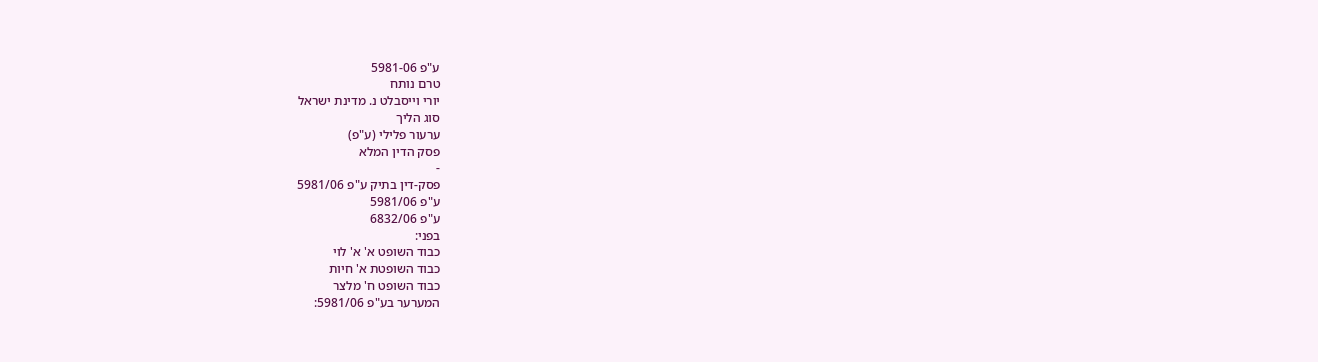ע"פ 5981-06
טרם נותח
יורי וייסבלט נ. מדינת ישראל
סוג הליך
ערעור פלילי (ע"פ)
פסק הדין המלא
-
פסק-דין בתיק ע"פ 5981/06
ע"פ 5981/06
ע"פ 6832/06
בפני:
כבוד השופט א' א' לוי
כבוד השופטת א' חיות
כבוד השופט ח' מלצר
המערער בע"פ 5981/06: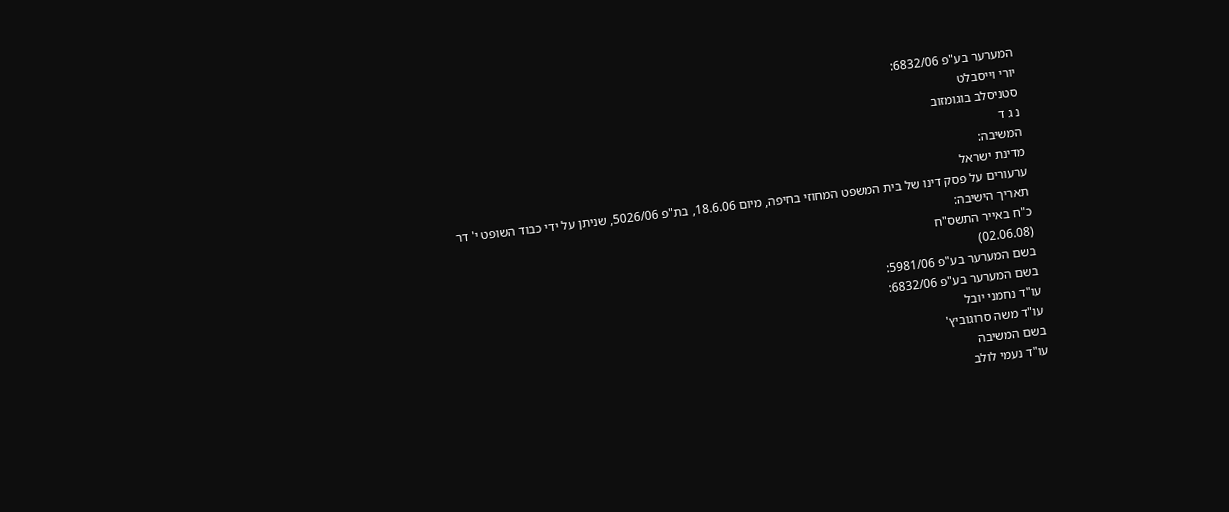המערער בע"פ 6832/06:
יורי וייסבלט
סטניסלב בוגומזוב
נ ג ד
המשיבה:
מדינת ישראל
ערעורים על פסק דינו של בית המשפט המחוזי בחיפה, מיום 18.6.06, בת"פ 5026/06, שניתן על ידי כבוד השופט י' דר
תאריך הישיבה:
כ"ח באייר התשס"ח
(02.06.08)
בשם המערער בע"פ 5981/06:
בשם המערער בע"פ 6832/06:
עו"ד נחמני יובל
עו"ד משה סרוגוביץ'
בשם המשיבה
עו"ד נעמי לולב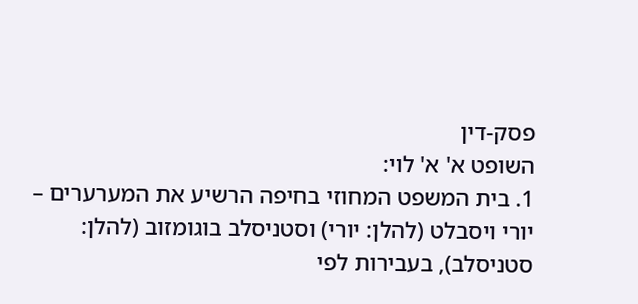פסק-דין
השופט א' א' לוי:
1. בית המשפט המחוזי בחיפה הרשיע את המערערים – יורי ויסבלט (להלן: יורי) וסטניסלב בוגומזוב (להלן: סטניסלב), בעבירות לפי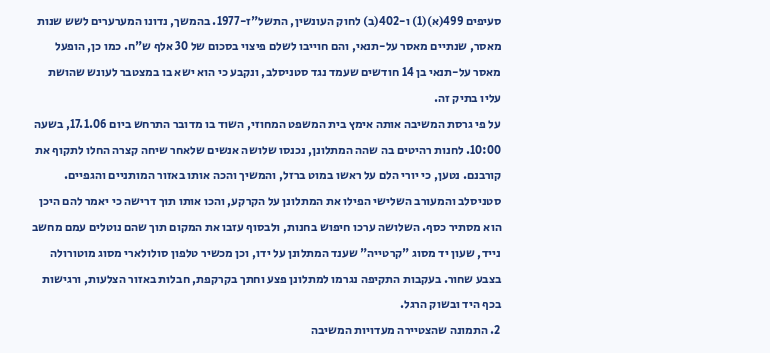סעיפים 499(א)(1) ו-402(ב) לחוק העונשין, התשל"ז-1977. בהמשך, נדונו המערערים לשש שנות מאסר, שנתיים מאסר על-תנאי, והם חוייבו לשלם פיצוי בסכום של 30 אלף ש"ח. כמו כן, הופעל מאסר על-תנאי בן 14 חודשים שעמד נגד סטניסלב, ונקבע כי הוא ישא בו במצטבר לעונש שהושת עליו בתיק זה.
על פי גרסת המשיבה אותה אימץ בית המשפט המחוזי, השוד בו מדובר התרחש ביום 17.1.06, בשעה 10:00. לחנות רהיטים בה שהה המתלונן, נכנסו שלושה אנשים שלאחר שיחה קצרה החלו לתקוף את קורבנם. נטען, כי יורי הלם על ראשו במוט ברזל, והמשיך והכה אותו באזור המותניים והגפיים. סטניסלב והמעורב השלישי הפילו את המתלונן על הקרקע, והכו אותו תוך דרישה כי יאמר להם היכן הוא מסתיר כסף. השלושה ערכו חיפוש בחנות, ולבסוף עזבו את המקום תוך שהם נוטלים עמם מחשב נייד, שעון יד מסוג "קרטייה" שענד המתלונן על ידו, וכן מכשיר טלפון סולולארי מסוג מוטורולה בצבע שחור. בעקבות התקיפה נגרמו למתלונן פצע וחתך בקרקפת, חבלות באזור הצלעות, ורגישות בכף היד ובשוק הרגל.
2. התמונה שהצטיירה מעדויות המשיבה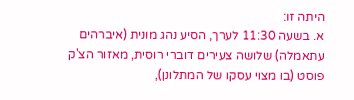היתה זו:
א. בשעה 11:30 לערך, הסיע נהג מונית (איברהים עתאמלה) שלושה צעירים דוברי רוסית, מאזור הצ'ק פוסט (בו מצוי עסקו של המתלונן),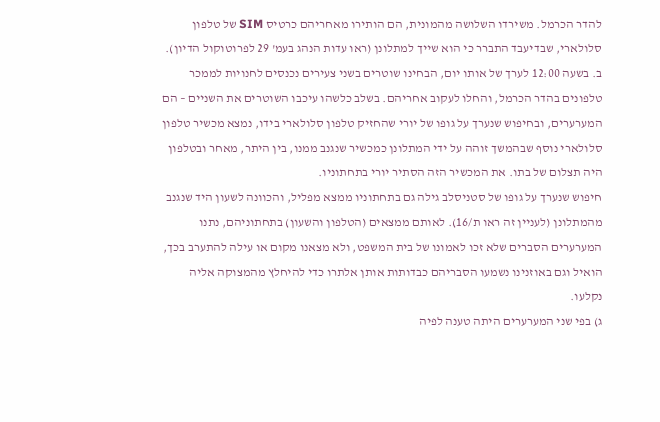להדר הכרמל. משירדו השלושה מהמונית, הם הותירו מאחריהם כרטיס SIM של טלפון סלולארי, שבדיעבד התברר כי הוא שייך למתלונן (ראו עדות הנהג בעמ' 29 לפרוטוקול הדיון).
ב. בשעה 12:00 לערך של אותו יום, הבחינו שוטרים בשני צעירים נכנסים לחנויות לממכר טלפונים בהדר הכרמל, והחלו לעקוב אחריהם. בשלב כלשהו עיכבו השוטרים את השניים – הם המערערים, ובחיפוש שנערך על גופו של יורי שהחזיק טלפון סלולארי בידו, נמצא מכשיר טלפון סלולארי נוסף שבהמשך זוהה על ידי המתלונן כמכשיר שנגנב ממנו, בין היתר, מאחר ובטלפון היה תצלום של בתו. את המכשיר הזה הסתיר יורי בתחתוניו.
חיפוש שנערך על גופו של סטניסלב גילה גם בתחתוניו ממצא מפליל, והכוונה לשעון היד שנגנב מהמתלונן (לעניין זה ראו ת/16). לאותם ממצאים (הטלפון והשעון) בתחתוניהם, נתנו המערערים הסברים שלא זכו לאמונו של בית המשפט, ולא מצאנו מקום או עילה להתערב בכך, הואיל וגם באוזנינו נשמעו הסבריהם כבדותות אותן אלתרו כדי להיחלץ מהמצוקה אליה נקלעו.
ג) בפי שני המערערים היתה טענה לפיה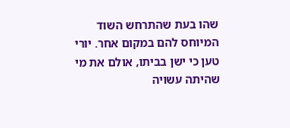שהו בעת שהתרחש השוד המיוחס להם במקום אחר. יורי טען כי ישן בביתו, אולם את מי שהיתה עשויה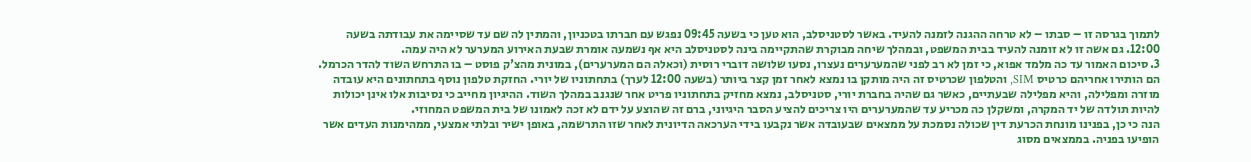לתמוך בגרסה זו – סבתו – לא טרחה ההגנה לזמנה להעיד. באשר לסטניסלב, הוא טען כי בשעה 09:45 נפגש עם חברתו בטכניון, והמתין לה שם עד שסיימה את עבודתה בשעה 12:00. גם אשה זו לא זומנה להעיד בבית המשפט, ובמהלך שיחה מבוקרת שהתקיימה בינה לסטניסלב היא אף נשמעה אומרת שבעת האירוע המערער לא היה עמה.
3. סיכום האמור עד כה מלמד אפוא, כי זמן לא רב לפני שהמערערים נעצרו, נסעו שלושה דוברי רוסית (וכאלה הם המערערים), במונית מהצ'ק פוסט – בו התרחש השוד להדר הכרמל. הם הותירו אחריהם כרטיס SIM, והטלפון שכרטיס זה היה מותקן בו נמצא לאחר זמן קצר ביותר (בשעה 12:00 לערך) בתחתוניו של יורי. החזקת טלפון נוסף בתחתונים היא עובדה מוזרה ומפלילה, והיא מפלילה שבעתיים, כאשר גם שהיה בחברת יורי, סטניסלב, נמצא מחזיק בתחתוניו פריט אחר שנגנב במהלך השוד. ההיגיון מחייב כי נסיבות אלו אינן יכולות להיות תולדה של יד המקרה, ומשקלן כה מכריע עד שהמערערים היו צריכים להציע הסבר היגיוני, ברם זה שהוצע על ידם לא זכה לאמונו של בית המשפט המחוזי.
הנה כי כן, בפנינו מונחת הכרעת דין שכולה נסמכת על ממצאים שבעובדה אשר נקבעו בידי הערכאה הדיונית לאחר שזו התרשמה, באופן ישיר ובלתי אמצעי, ממהימנות העדים אשר הופיעו בפניה. בממצאים מסוג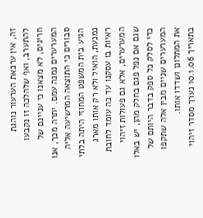זה, אין ערכאת הערעור נוהגת להתערב, ואף שלהלכה זו נקבעו חריגים, לא מצאנו כי עניינם של המערערים נמנה עמם. יתרה מכך, אנו סבורים כי התוצאה המרשיעה אליה הגיע בית המשפט המחוזי היתה בלתי נמנעת, הואיל ולא רק אותו מארג ראיות בו עסקנו עד כה עומד לחובת המערערים, אלא גם פעולות זיהוי שגם אם נפל פגם בחלק מהן, יש באלו כדי לסלק כל ספק בדבר היותם של המערערים שניים מבין אלה שתקפו את המתלונן ושדדו אותו.
בתאריך 10.1.06 נערך מסדר זיהוי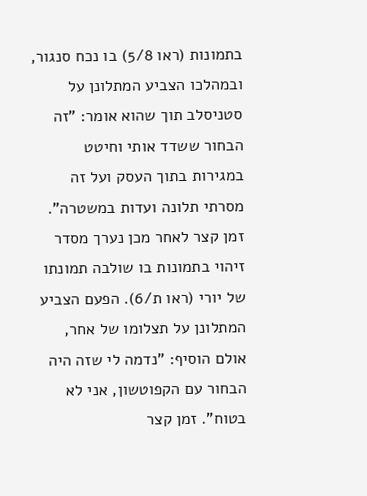בתמונות (ראו 5/8) בו נכח סנגור, ובמהלכו הצביע המתלונן על סטניסלב תוך שהוא אומר: "זה הבחור ששדד אותי וחיטט במגירות בתוך העסק ועל זה מסרתי תלונה ועדות במשטרה". זמן קצר לאחר מכן נערך מסדר זיהוי בתמונות בו שולבה תמונתו של יורי (ראו ת/6). הפעם הצביע המתלונן על תצלומו של אחר, אולם הוסיף: "נדמה לי שזה היה הבחור עם הקפוטשון, אני לא בטוח". זמן קצר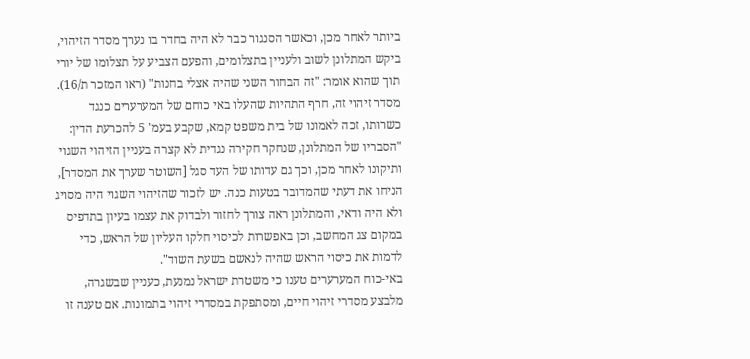ביותר לאחר מכן, וכאשר הסנגור כבר לא היה בחדר בו נערך מסדר הזיהוי, ביקש המתלונן לשוב ולעניין בתצלומים, והפעם הצביע על תצלומו של יורי תוך שהוא אומר: "זה הבחור השני שהיה אצלי בחנות" (ראו המזכר ת/16). מסדר זיהוי זה, חרף התהיות שהעלו באי כוחם של המערערים כנגד כשרותו, זכה לאמונו של בית משפט קמא, שקבע בעמ' 5 להכרעת הדין: "הסבריו של המתלונן, שנחקר חקירה נגדית לא קצרה בעניין הזיהוי השגוי ותיקונו לאחר מכן, וכך גם עדותו של העד סגל [השוטר שערך את המסדר], הניחו את דעתי שהמדובר בטעות כנה. יש לזכור שהזיהוי השגוי היה מסויג ולא היה ודאי, והמתלונן ראה צורך לחזור ולבדוק את עצמו בעיון בתדפיס במקום צג המחשב, וכן באפשרות לכיסוי חלקו העליון של הראש, כדי לדמות את כיסוי הראש שהיה לנאשם בשעת השוד".
באי-כוח המערערים טענו כי משטרת ישראל נמנעת, כעניין שבשגרה, מלבצע מסדרי זיהוי חיים, ומסתפקת במסדרי זיהוי בתמונות. אם טענה זו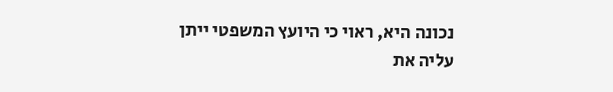נכונה היא, ראוי כי היועץ המשפטי ייתן עליה את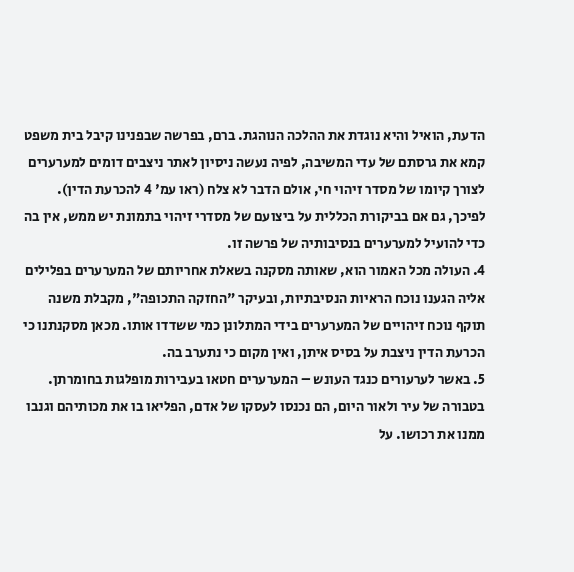הדעת, הואיל והיא נוגדת את ההלכה הנוהגת. ברם, בפרשה שבפנינו קיבל בית משפט קמא את גרסתם של עדי המשיבה, לפיה נעשה ניסיון לאתר ניצבים דומים למערערים לצורך קיומו של מסדר זיהוי חי, אולם הדבר לא צלח (ראו עמ' 4 להכרעת הדין). לפיכך, גם אם בביקורת הכללית על ביצועם של מסדרי זיהוי בתמונת יש ממש, אין בה כדי להועיל למערערים בנסיבותיה של פרשה זו.
4. העולה מכל האמור הוא, שאותה מסקנה בשאלת אחריותם של המערערים בפלילים אליה הגענו נוכח הראיות הנסיבתיות, ובעיקר "החזקה התכופה", מקבלת משנה תוקף נוכח זיהויים של המערערים בידי המתלונן כמי ששדדו אותו. מכאן מסקנתנו כי הכרעת הדין ניצבת על בסיס איתן, ואין מקום כי נתערב בה.
5. באשר לערעורים כנגד העונש – המערערים חטאו בעבירות מופלגות בחומרתן. בטבורה של עיר ולאור היום, הם נכנסו לעסקו של אדם, הפליאו בו את מכותיהם וגנבו ממנו את רכושו. על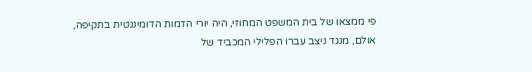פי ממצאו של בית המשפט המחוזי, היה יורי הדמות הדומיננטית בתקיפה, אולם, מנגד ניצב עברו הפלילי המכביד של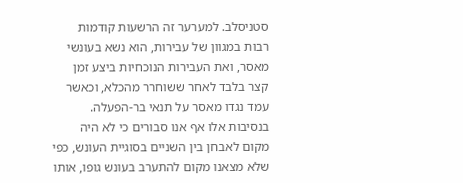סטניסלב. למערער זה הרשעות קודמות רבות במגוון של עבירות, הוא נשא בעונשי מאסר, ואת העבירות הנוכחיות ביצע זמן קצר בלבד לאחר ששוחרר מהכלא, וכאשר עמד נגדו מאסר על תנאי בר-הפעלה. בנסיבות אלו אף אנו סבורים כי לא היה מקום לאבחן בין השניים בסוגיית העונש, כפי שלא מצאנו מקום להתערב בעונש גופו, אותו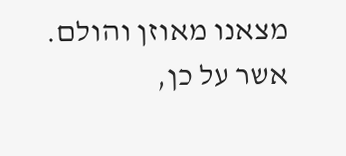מצאנו מאוזן והולם.
אשר על כן,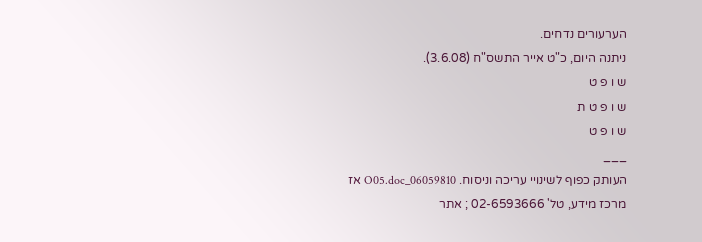הערעורים נדחים.
ניתנה היום, כ"ט אייר התשס"ח (3.6.08).
ש ו פ ט
ש ו פ ט ת
ש ו פ ט
___
העותק כפוף לשינויי עריכה וניסוח. 06059810_O05.doc אז
מרכז מידע, טל' 02-6593666 ; אתר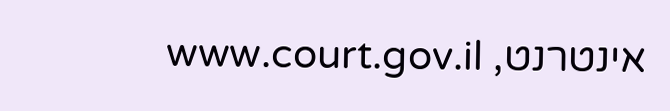אינטרנט, www.court.gov.il